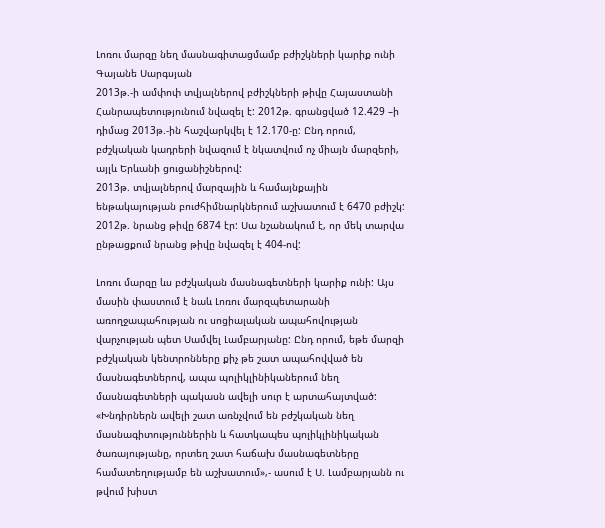Լոռու մարզը նեղ մասնագիտացմամբ բժիշկների կարիք ունի
Գայանե Սարգսյան
2013թ.-ի ամփոփ տվյալներով բժիշկների թիվը Հայաստանի Հանրապետությունում նվազել է: 2012թ. գրանցված 12.429 –ի դիմաց 2013թ.-ին հաշվարկվել է 12.170-ը: Ընդ որում, բժշկական կադրերի նվազում է նկատվում ոչ միայն մարզերի, այլև Երևանի ցուցանիշներով:
2013թ. տվյալներով մարզային և համայնքային ենթակայության բուժհիմնարկներում աշխատում է 6470 բժիշկ: 2012թ. նրանց թիվը 6874 էր: Սա նշանակում է, որ մեկ տարվա ընթացքում նրանց թիվը նվազել է 404-ով:

Լոռու մարզը ևս բժշկական մասնագետների կարիք ունի: Այս մասին փաստում է նաև Լոռու մարզպետարանի առողջապահության ու սոցիալական ապահովության վարչության պետ Սամվել Լամբարյանը: Ընդ որում, եթե մարզի բժշկական կենտրոնները քիչ թե շատ ապահովված են մասնագետներով, ապա պոլիկլինիկաներում նեղ մասնագետների պակասն ավելի սուր է արտահայտված:
«Խնդիրներն ավելի շատ առնչվում են բժշկական նեղ մասնագիտություններին և հատկապես պոլիկլինիկական ծառայությանը, որտեղ շատ հաճախ մասնագետները համատեղությամբ են աշխատում»,- ասում է Ս. Լամբարյանն ու թվում խիստ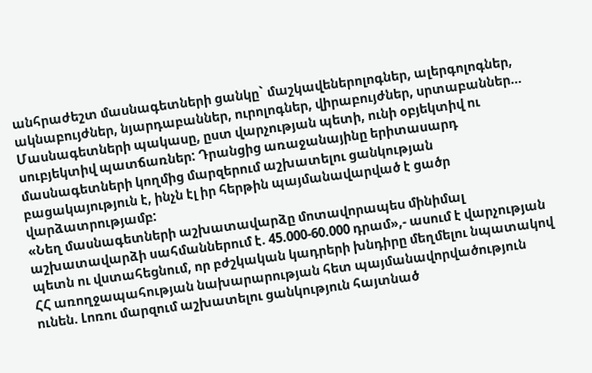անհրաժեշտ մասնագետների ցանկը` մաշկավեներոլոգներ, ալերգոլոգներ, ակնաբույժներ, նյարդաբաններ, ուրոլոգներ, վիրաբույժներ, սրտաբաններ…
Մասնագետների պակասը, ըստ վարչության պետի, ունի օբյեկտիվ ու սուբյեկտիվ պատճառներ: Դրանցից առաջանայինը երիտասարդ մասնագետների կողմից մարզերում աշխատելու ցանկության բացակայություն է, ինչն էլ իր հերթին պայմանավարված է ցածր վարձատրությամբ:
«Նեղ մասնագետների աշխատավարձը մոտավորապես մինիմալ աշխատավարձի սահմաններում է. 45.000-60.000 դրամ»,- ասում է վարչության պետն ու վստահեցնում, որ բժշկական կադրերի խնդիրը մեղմելու նպատակով ՀՀ առողջապահության նախարարության հետ պայմանավորվածություն ունեն. Լոռու մարզում աշխատելու ցանկություն հայտնած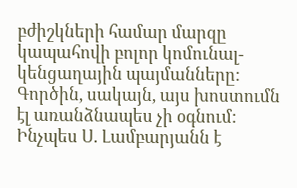բժիշկների համար մարզը կապահովի բոլոր կոմունալ-կենցաղային պայմանները:
Գործին, սակայն, այս խոստումն էլ առանձնապես չի օգնում: Ինչպես Ս. Լամբարյանն է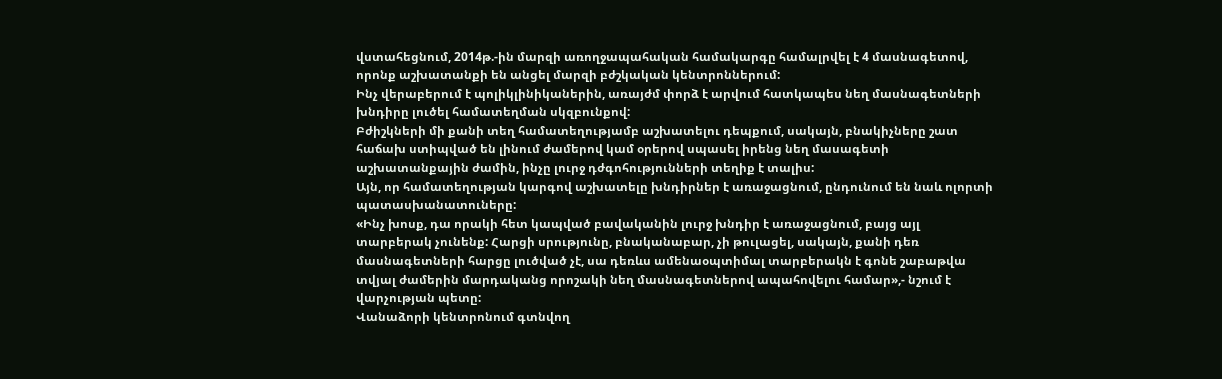վստահեցնում, 2014թ.-ին մարզի առողջապահական համակարգը համալրվել է 4 մասնագետով, որոնք աշխատանքի են անցել մարզի բժշկական կենտրոններում:
Ինչ վերաբերում է պոլիկլինիկաներին, առայժմ փորձ է արվում հատկապես նեղ մասնագետների խնդիրը լուծել համատեղման սկզբունքով:
Բժիշկների մի քանի տեղ համատեղությամբ աշխատելու դեպքում, սակայն, բնակիչները շատ հաճախ ստիպված են լինում ժամերով կամ օրերով սպասել իրենց նեղ մասագետի աշխատանքային ժամին, ինչը լուրջ դժգոհությունների տեղիք է տալիս:
Այն, որ համատեղության կարգով աշխատելը խնդիրներ է առաջացնում, ընդունում են նաև ոլորտի պատասխանատուները:
«Ինչ խոսք, դա որակի հետ կապված բավականին լուրջ խնդիր է առաջացնում, բայց այլ տարբերակ չունենք: Հարցի սրությունը, բնականաբար, չի թուլացել, սակայն, քանի դեռ մասնագետների հարցը լուծված չէ, սա դեռևս ամենաօպտիմալ տարբերակն է գոնե շաբաթվա տվյալ ժամերին մարդականց որոշակի նեղ մասնագետներով ապահովելու համար»,- նշում է վարչության պետը:
Վանաձորի կենտրոնում գտնվող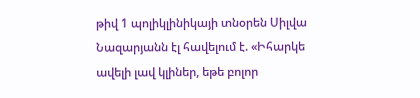թիվ 1 պոլիկլինիկայի տնօրեն Սիլվա Նազարյանն էլ հավելում է. «Իհարկե ավելի լավ կլիներ, եթե բոլոր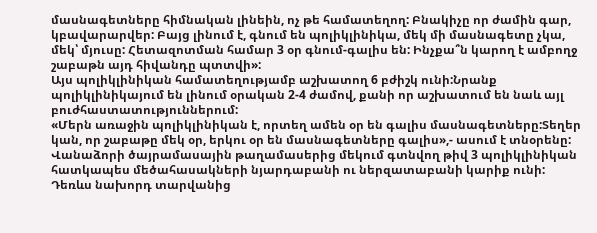մասնագետները հիմնական լինեին, ոչ թե համատեղող: Բնակիչը որ ժամին գար, կբավարարվեր: Բայց լինում է, գնում են պոլիկլինիկա, մեկ մի մասնագետը չկա, մեկ՝ մյուսը: Հետազոտման համար 3 օր գնում-գալիս են: Ինչքա՞ն կարող է ամբողջ շաբաթն այդ հիվանդը պտտվի»:
Այս պոլիկլինիկան համատեղությամբ աշխատող 6 բժիշկ ունի:Նրանք պոլիկլինիկայում են լինում օրական 2-4 ժամով, քանի որ աշխատում են նաև այլ բուժհաստատություններում:
«Մերն առաջին պոլիկլինիկան է, որտեղ ամեն օր են գալիս մասնագետները:Տեղեր կան, որ շաբաթը մեկ օր, երկու օր են մասնագետները գալիս»,- ասում է տնօրենը:
Վանաձորի ծայրամասային թաղամասերից մեկում գտնվող թիվ 3 պոլիկլինիկան հատկապես մեծահասակների նյարդաբանի ու ներզատաբանի կարիք ունի: Դեռևս նախորդ տարվանից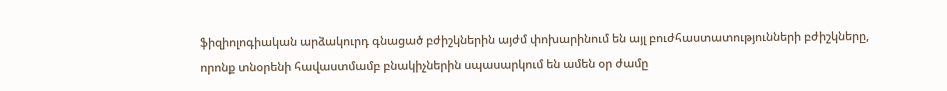ֆիզիոլոգիական արձակուրդ գնացած բժիշկներին այժմ փոխարինում են այլ բուժհաստատությունների բժիշկները, որոնք տնօրենի հավաստմամբ բնակիչներին սպասարկում են ամեն օր ժամը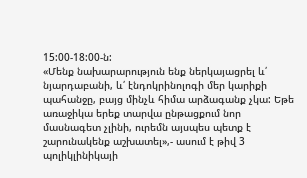15:00-18:00-ն:
«Մենք նախարարություն ենք ներկայացրել և՛ նյարդաբանի, և՛ էնդոկրինոլոգի մեր կարիքի պահանջը, բայց մինչև հիմա արձագանք չկա: Եթե առաջիկա երեք տարվա ընթացքում նոր մասնագետ չլինի, ուրեմն այսպես պետք է շարունակենք աշխատել»,- ասում է թիվ 3 պոլիկլինիկայի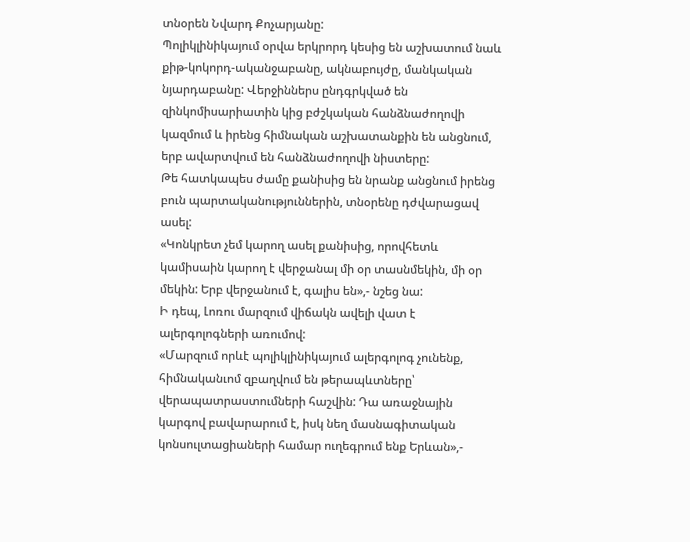տնօրեն Նվարդ Քոչարյանը:
Պոլիկլինիկայում օրվա երկրորդ կեսից են աշխատում նաև քիթ-կոկորդ-ականջաբանը, ակնաբույժը, մանկական նյարդաբանը: Վերջիններս ընդգրկված են զինկոմիսարիատին կից բժշկական հանձնաժողովի կազմում և իրենց հիմնական աշխատանքին են անցնում, երբ ավարտվում են հանձնաժողովի նիստերը:
Թե հատկապես ժամը քանիսից են նրանք անցնում իրենց բուն պարտականություններին, տնօրենը դժվարացավ ասել:
«Կոնկրետ չեմ կարող ասել քանիսից, որովհետև կամիսաին կարող է վերջանալ մի օր տասնմեկին, մի օր մեկին: Երբ վերջանում է, գալիս են»,- նշեց նա:
Ի դեպ, Լոռու մարզում վիճակն ավելի վատ է ալերգոլոգների առումով:
«Մարզում որևէ պոլիկլինիկայում ալերգոլոգ չունենք, հիմնականւոմ զբաղվում են թերապևտները՝ վերապատրաստումների հաշվին: Դա առաջնային կարգով բավարարում է, իսկ նեղ մասնագիտական կոնսուլտացիաների համար ուղեգրում ենք Երևան»,-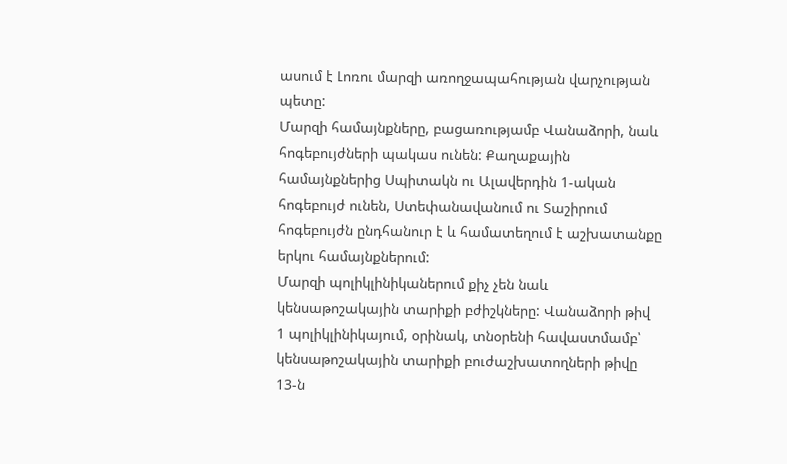ասում է Լոռու մարզի առողջապահության վարչության պետը:
Մարզի համայնքները, բացառությամբ Վանաձորի, նաև հոգեբույժների պակաս ունեն: Քաղաքային համայնքներից Սպիտակն ու Ալավերդին 1-ական հոգեբույժ ունեն, Ստեփանավանում ու Տաշիրում հոգեբույժն ընդհանուր է և համատեղում է աշխատանքը երկու համայնքներում:
Մարզի պոլիկլինիկաներում քիչ չեն նաև կենսաթոշակային տարիքի բժիշկները: Վանաձորի թիվ 1 պոլիկլինիկայում, օրինակ, տնօրենի հավաստմամբ՝ կենսաթոշակային տարիքի բուժաշխատողների թիվը 13-ն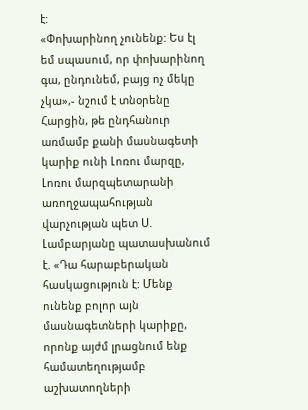է:
«Փոխարինող չունենք: Ես էլ եմ սպասում, որ փոխարինող գա, ընդունեմ, բայց ոչ մեկը չկա»,- նշում է տնօրենը
Հարցին, թե ընդհանուր առմամբ քանի մասնագետի կարիք ունի Լոռու մարզը, Լոռու մարզպետարանի առողջապահության վարչության պետ Ս. Լամբարյանը պատասխանում է. «Դա հարաբերական հասկացություն է: Մենք ունենք բոլոր այն մասնագետների կարիքը, որոնք այժմ լրացնում ենք համատեղությամբ աշխատողների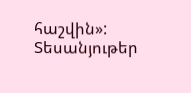հաշվին»:
Տեսանյութեր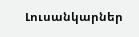Լուսանկարներ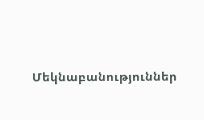Մեկնաբանություններ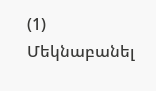(1)
Մեկնաբանել